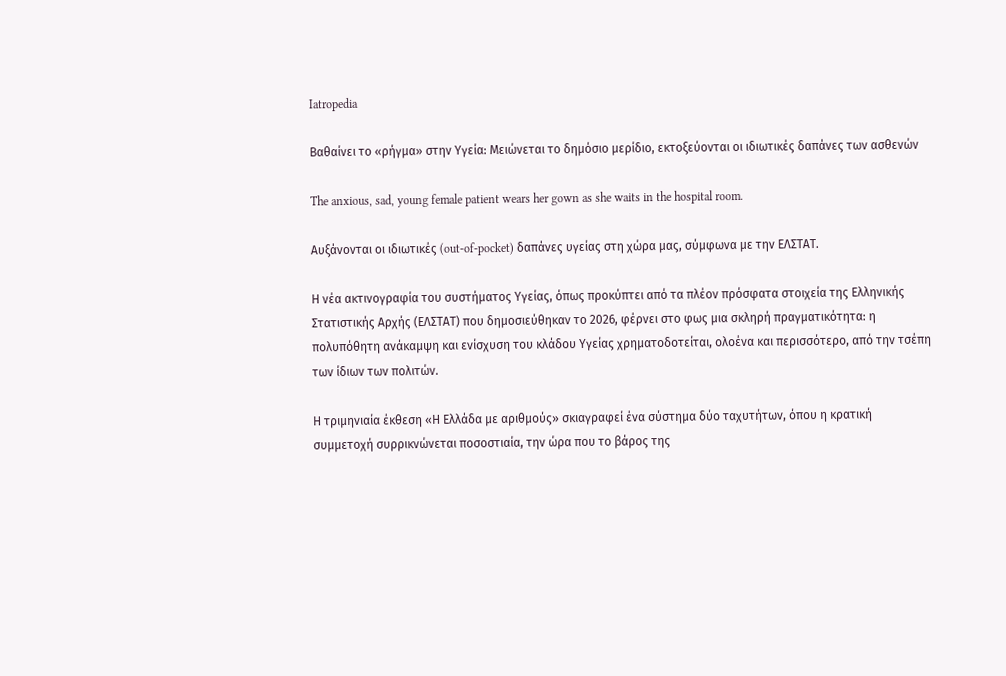Iatropedia

Βαθαίνει το «ρήγμα» στην Υγεία: Μειώνεται το δημόσιο μερίδιο, εκτοξεύονται οι ιδιωτικές δαπάνες των ασθενών

The anxious, sad, young female patient wears her gown as she waits in the hospital room.

Αυξάνονται οι ιδιωτικές (out-of-pocket) δαπάνες υγείας στη χώρα μας, σύμφωνα με την ΕΛΣΤΑΤ.

Η νέα ακτινογραφία του συστήματος Υγείας, όπως προκύπτει από τα πλέον πρόσφατα στοιχεία της Ελληνικής Στατιστικής Αρχής (ΕΛΣΤΑΤ) που δημοσιεύθηκαν το 2026, φέρνει στο φως μια σκληρή πραγματικότητα: η πολυπόθητη ανάκαμψη και ενίσχυση του κλάδου Υγείας χρηματοδοτείται, ολοένα και περισσότερο, από την τσέπη των ίδιων των πολιτών.

Η τριμηνιαία έκθεση «Η Ελλάδα με αριθμούς» σκιαγραφεί ένα σύστημα δύο ταχυτήτων, όπου η κρατική συμμετοχή συρρικνώνεται ποσοστιαία, την ώρα που το βάρος της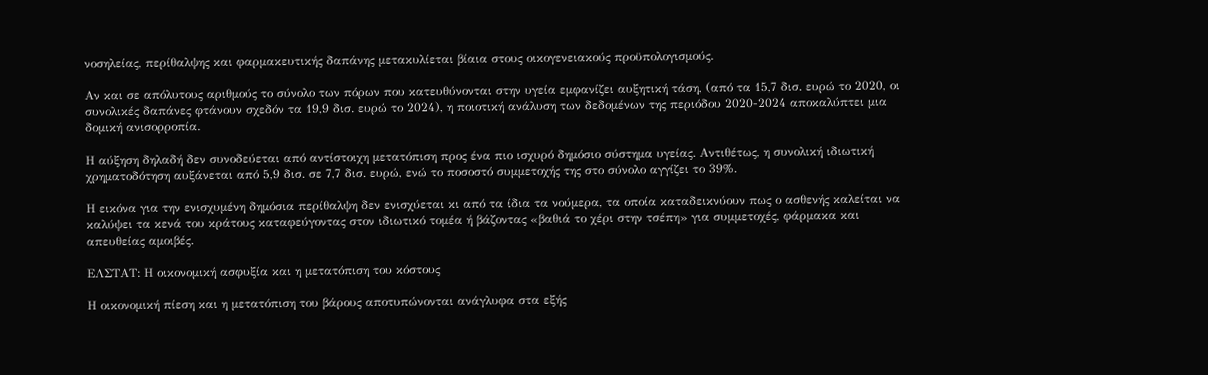νοσηλείας, περίθαλψης και φαρμακευτικής δαπάνης μετακυλίεται βίαια στους οικογενειακούς προϋπολογισμούς.

Αν και σε απόλυτους αριθμούς το σύνολο των πόρων που κατευθύνονται στην υγεία εμφανίζει αυξητική τάση, (από τα 15,7 δισ. ευρώ το 2020, οι συνολικές δαπάνες φτάνουν σχεδόν τα 19,9 δισ. ευρώ το 2024), η ποιοτική ανάλυση των δεδομένων της περιόδου 2020-2024 αποκαλύπτει μια δομική ανισορροπία.

Η αύξηση δηλαδή δεν συνοδεύεται από αντίστοιχη μετατόπιση προς ένα πιο ισχυρό δημόσιο σύστημα υγείας. Αντιθέτως, η συνολική ιδιωτική χρηματοδότηση αυξάνεται από 5,9 δισ. σε 7,7 δισ. ευρώ, ενώ το ποσοστό συμμετοχής της στο σύνολο αγγίζει το 39%.

Η εικόνα για την ενισχυμένη δημόσια περίθαλψη δεν ενισχύεται κι από τα ίδια τα νούμερα, τα οποία καταδεικνύουν πως ο ασθενής καλείται να καλύψει τα κενά του κράτους καταφεύγοντας στον ιδιωτικό τομέα ή βάζοντας «βαθιά το χέρι στην τσέπη» για συμμετοχές, φάρμακα και απευθείας αμοιβές.

ΕΛΣΤΑΤ: Η οικονομική ασφυξία και η μετατόπιση του κόστους

Η οικονομική πίεση και η μετατόπιση του βάρους αποτυπώνονται ανάγλυφα στα εξής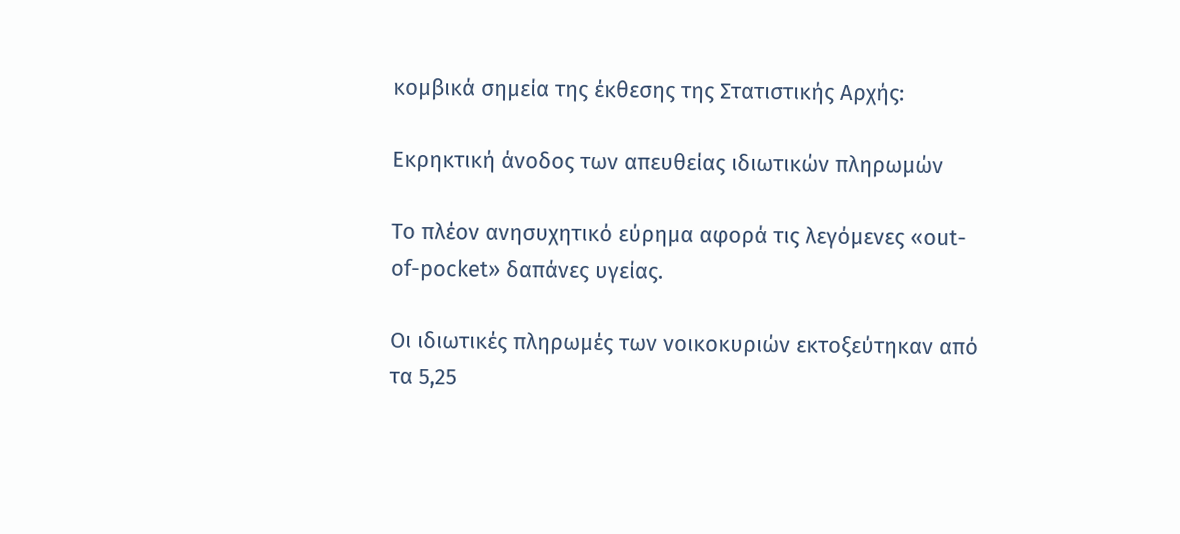κομβικά σημεία της έκθεσης της Στατιστικής Αρχής:

Εκρηκτική άνοδος των απευθείας ιδιωτικών πληρωμών

Το πλέον ανησυχητικό εύρημα αφορά τις λεγόμενες «out-of-pocket» δαπάνες υγείας.

Οι ιδιωτικές πληρωμές των νοικοκυριών εκτοξεύτηκαν από τα 5,25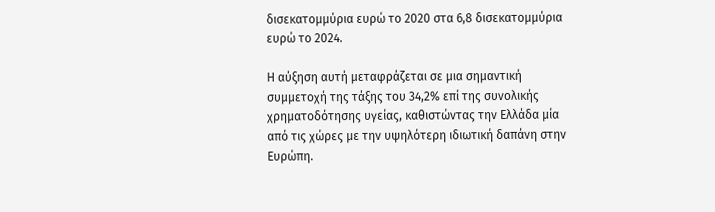δισεκατομμύρια ευρώ το 2020 στα 6,8 δισεκατομμύρια ευρώ το 2024.

Η αύξηση αυτή μεταφράζεται σε μια σημαντική συμμετοχή της τάξης του 34,2% επί της συνολικής χρηματοδότησης υγείας, καθιστώντας την Ελλάδα μία από τις χώρες με την υψηλότερη ιδιωτική δαπάνη στην Ευρώπη.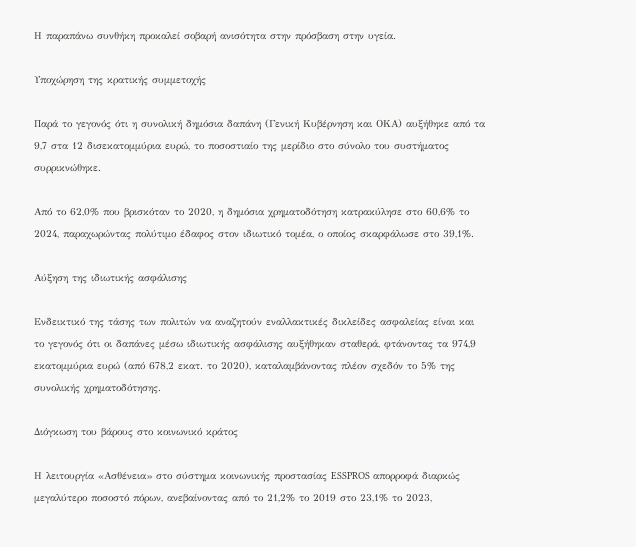Η παραπάνω συνθήκη προκαλεί σοβαρή ανισότητα στην πρόσβαση στην υγεία.

Υποχώρηση της κρατικής συμμετοχής

Παρά το γεγονός ότι η συνολική δημόσια δαπάνη (Γενική Κυβέρνηση και ΟΚΑ) αυξήθηκε από τα 9,7 στα 12 δισεκατομμύρια ευρώ, το ποσοστιαίο της μερίδιο στο σύνολο του συστήματος συρρικνώθηκε.

Από το 62,0% που βρισκόταν το 2020, η δημόσια χρηματοδότηση κατρακύλησε στο 60,6% το 2024, παραχωρώντας πολύτιμο έδαφος στον ιδιωτικό τομέα, ο οποίος σκαρφάλωσε στο 39,1%.

Αύξηση της ιδιωτικής ασφάλισης

Ενδεικτικό της τάσης των πολιτών να αναζητούν εναλλακτικές δικλείδες ασφαλείας είναι και το γεγονός ότι οι δαπάνες μέσω ιδιωτικής ασφάλισης αυξήθηκαν σταθερά, φτάνοντας τα 974,9 εκατομμύρια ευρώ (από 678,2 εκατ. το 2020), καταλαμβάνοντας πλέον σχεδόν το 5% της συνολικής χρηματοδότησης.

Διόγκωση του βάρους στο κοινωνικό κράτος

Η λειτουργία «Ασθένεια» στο σύστημα κοινωνικής προστασίας ESSPROS απορροφά διαρκώς μεγαλύτερο ποσοστό πόρων, ανεβαίνοντας από το 21,2% το 2019 στο 23,1% το 2023,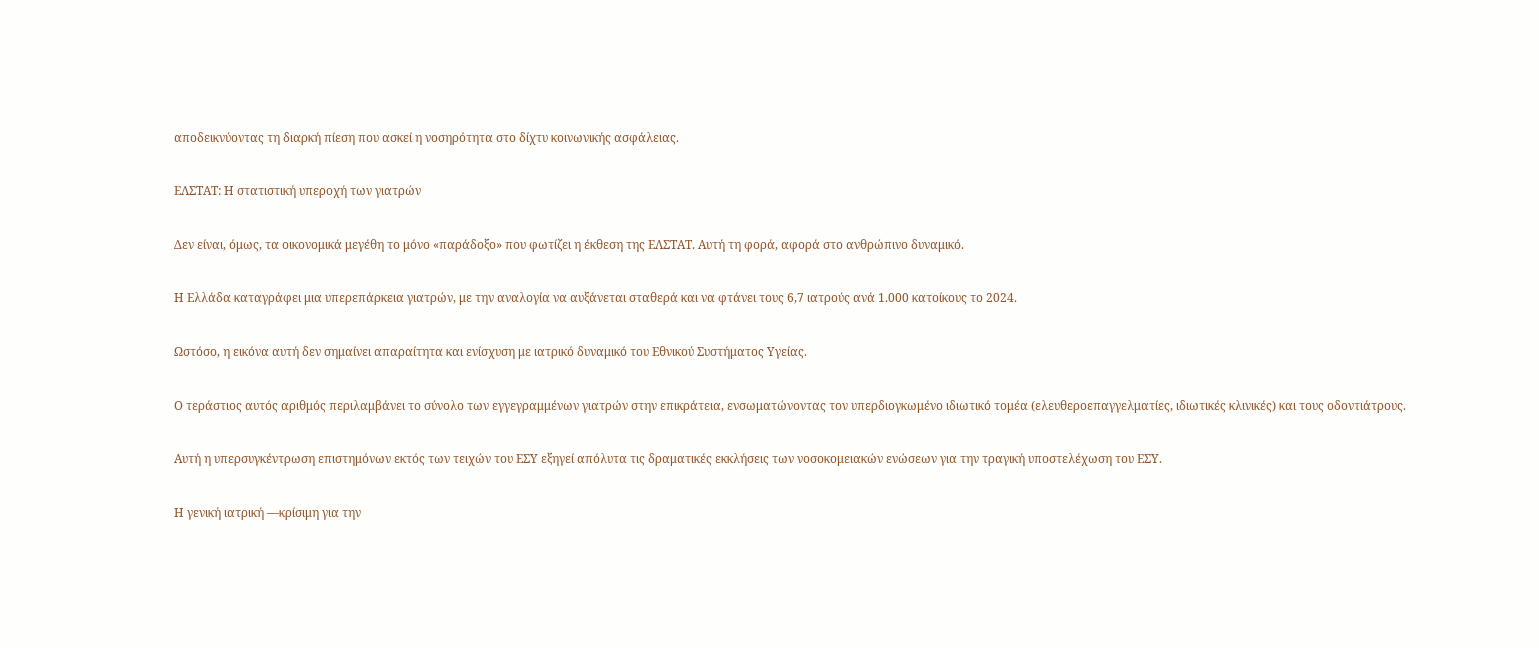αποδεικνύοντας τη διαρκή πίεση που ασκεί η νοσηρότητα στο δίχτυ κοινωνικής ασφάλειας.

ΕΛΣΤΑΤ: Η στατιστική υπεροχή των γιατρών

Δεν είναι, όμως, τα οικονομικά μεγέθη το μόνο «παράδοξο» που φωτίζει η έκθεση της ΕΛΣΤΑΤ. Αυτή τη φορά, αφορά στο ανθρώπινο δυναμικό.

Η Ελλάδα καταγράφει μια υπερεπάρκεια γιατρών, με την αναλογία να αυξάνεται σταθερά και να φτάνει τους 6,7 ιατρούς ανά 1.000 κατοίκους το 2024.

Ωστόσο, η εικόνα αυτή δεν σημαίνει απαραίτητα και ενίσχυση με ιατρικό δυναμικό του Εθνικού Συστήματος Υγείας.

Ο τεράστιος αυτός αριθμός περιλαμβάνει το σύνολο των εγγεγραμμένων γιατρών στην επικράτεια, ενσωματώνοντας τον υπερδιογκωμένο ιδιωτικό τομέα (ελευθεροεπαγγελματίες, ιδιωτικές κλινικές) και τους οδοντιάτρους.

Αυτή η υπερσυγκέντρωση επιστημόνων εκτός των τειχών του ΕΣΥ εξηγεί απόλυτα τις δραματικές εκκλήσεις των νοσοκομειακών ενώσεων για την τραγική υποστελέχωση του ΕΣΥ.

Η γενική ιατρική —κρίσιμη για την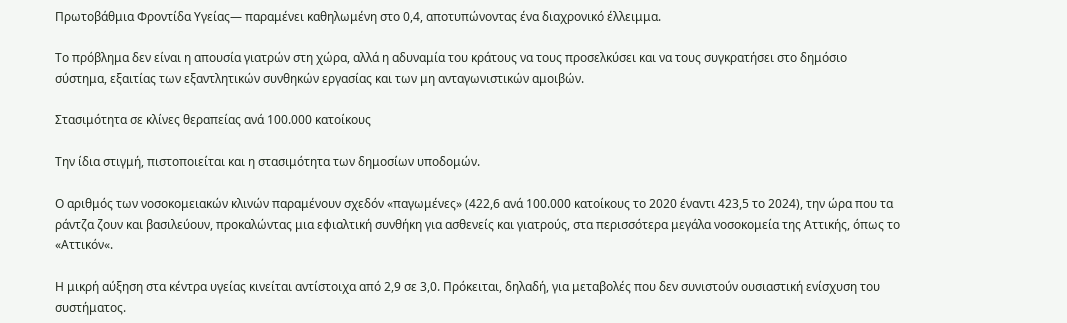Πρωτοβάθμια Φροντίδα Υγείας— παραμένει καθηλωμένη στο 0,4, αποτυπώνοντας ένα διαχρονικό έλλειμμα.

Το πρόβλημα δεν είναι η απουσία γιατρών στη χώρα, αλλά η αδυναμία του κράτους να τους προσελκύσει και να τους συγκρατήσει στο δημόσιο σύστημα, εξαιτίας των εξαντλητικών συνθηκών εργασίας και των μη ανταγωνιστικών αμοιβών.

Στασιμότητα σε κλίνες θεραπείας ανά 100.000 κατοίκους

Την ίδια στιγμή, πιστοποιείται και η στασιμότητα των δημοσίων υποδομών.

Ο αριθμός των νοσοκομειακών κλινών παραμένουν σχεδόν «παγωμένες» (422,6 ανά 100.000 κατοίκους το 2020 έναντι 423,5 το 2024), την ώρα που τα ράντζα ζουν και βασιλεύουν, προκαλώντας μια εφιαλτική συνθήκη για ασθενείς και γιατρούς, στα περισσότερα μεγάλα νοσοκομεία της Αττικής, όπως το «Αττικόν«.

Η μικρή αύξηση στα κέντρα υγείας κινείται αντίστοιχα από 2,9 σε 3,0. Πρόκειται, δηλαδή, για μεταβολές που δεν συνιστούν ουσιαστική ενίσχυση του συστήματος.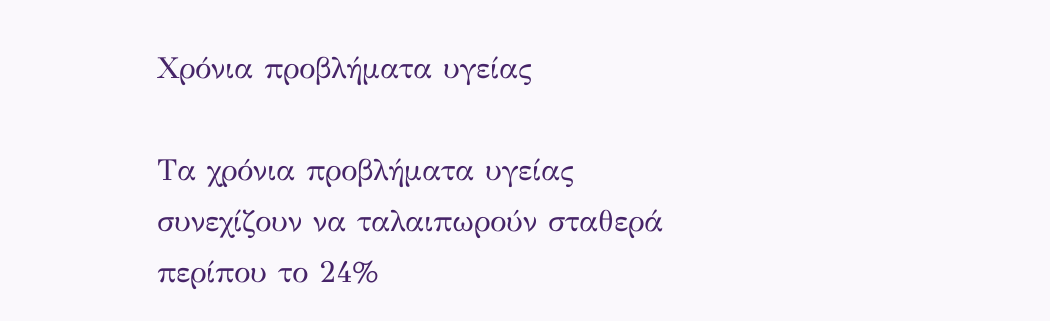Χρόνια προβλήματα υγείας

Τα χρόνια προβλήματα υγείας συνεχίζουν να ταλαιπωρούν σταθερά περίπου το 24%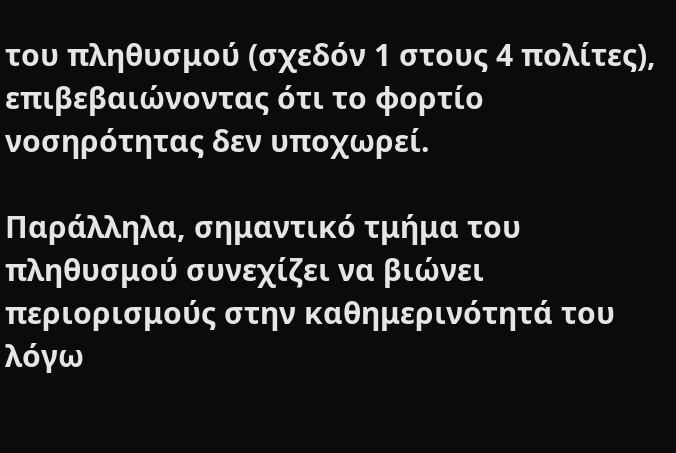του πληθυσμού (σχεδόν 1 στους 4 πολίτες), επιβεβαιώνοντας ότι το φορτίο νοσηρότητας δεν υποχωρεί.

Παράλληλα, σημαντικό τμήμα του πληθυσμού συνεχίζει να βιώνει περιορισμούς στην καθημερινότητά του λόγω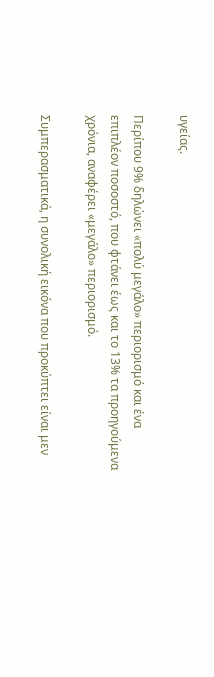υγείας.

Περίπου 9% δηλώνει «πολύ μεγάλο» περιορισμό και ένα επιπλέον ποσοστό, που φτάνει έως και το 13% τα προηγούμενα χρόνια, αναφέρει «μεγάλο» περιορισμό.

Συμπερασματικά, η συνολική εικόνα που προκύπτει είναι μεν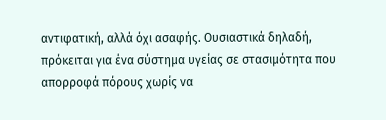αντιφατική, αλλά όχι ασαφής. Ουσιαστικά δηλαδή, πρόκειται για ένα σύστημα υγείας σε στασιμότητα που απορροφά πόρους χωρίς να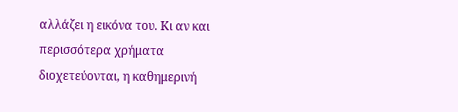αλλάζει η εικόνα του. Κι αν και περισσότερα χρήματα διοχετεύονται, η καθημερινή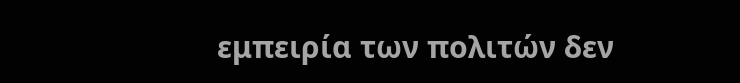εμπειρία των πολιτών δεν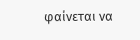φαίνεται να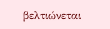βελτιώνεται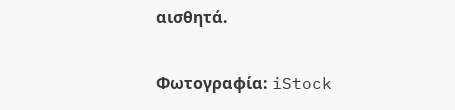αισθητά.

Φωτογραφία: iStock